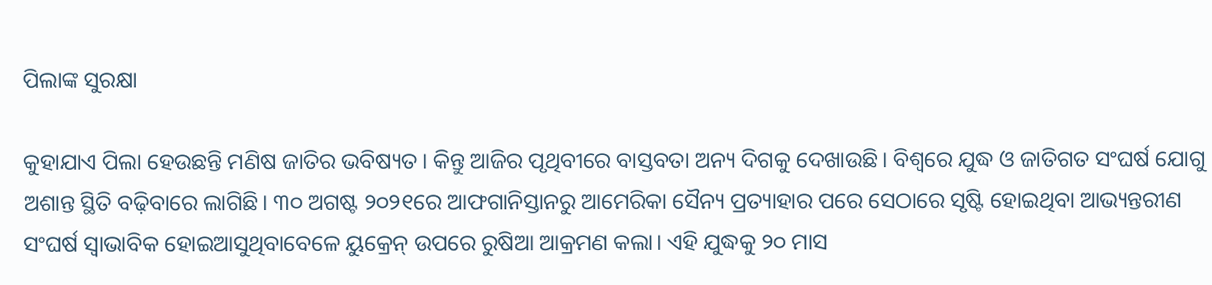ପିଲାଙ୍କ ସୁରକ୍ଷା

କୁହାଯାଏ ପିଲା ହେଉଛନ୍ତି ମଣିଷ ଜାତିର ଭବିଷ୍ୟତ। କିନ୍ତୁ ଆଜିର ପୃଥିବୀରେ ବାସ୍ତବତା ଅନ୍ୟ ଦିଗକୁ ଦେଖାଉଛି। ବିଶ୍ୱରେ ଯୁଦ୍ଧ ଓ ଜାତିଗତ ସଂଘର୍ଷ ଯୋଗୁ ଅଶାନ୍ତ ସ୍ଥିତି ବଢ଼ିବାରେ ଲାଗିଛି। ୩୦ ଅଗଷ୍ଟ ୨୦୨୧ରେ ଆଫଗାନିସ୍ତାନରୁ ଆମେରିକା ସୈନ୍ୟ ପ୍ରତ୍ୟାହାର ପରେ ସେଠାରେ ସୃଷ୍ଟି ହୋଇଥିବା ଆଭ୍ୟନ୍ତରୀଣ ସଂଘର୍ଷ ସ୍ବାଭାବିକ ହୋଇଆସୁଥିବାବେଳେ ୟୁକ୍ରେନ୍‌ ଉପରେ ରୁଷିଆ ଆକ୍ରମଣ କଲା। ଏହି ଯୁଦ୍ଧକୁ ୨୦ ମାସ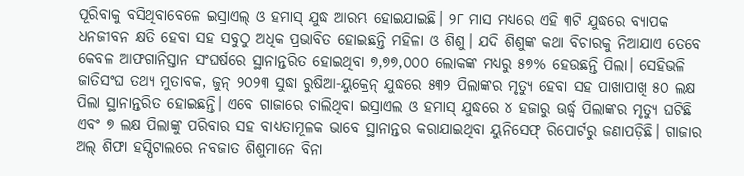ପୂରିବାକୁ ବସିଥିବାବେଳେ ଇସ୍ରାଏଲ୍‌ ଓ ହମାସ୍‌ ଯୁଦ୍ଧ ଆରମ୍ଭ ହୋଇଯାଇଛି। ୨୮ ମାସ ମଧ୍ୟରେ ଏହି ୩ଟି ଯୁଦ୍ଧରେ ବ୍ୟାପକ ଧନଜୀବନ କ୍ଷତି ହେବା ସହ ସବୁଠୁ ଅଧିକ ପ୍ରଭାବିତ ହୋଇଛନ୍ତି ମହିଳା ଓ ଶିଶୁ। ଯଦି ଶିଶୁଙ୍କ କଥା ବିଚାରକୁ ନିଆଯାଏ ତେବେ କେବଳ ଆଫଗାନିସ୍ତାନ ସଂଘର୍ଷରେ ସ୍ଥାନାନ୍ତରିତ ହୋଇଥିବା ୭,୭୭,୦୦୦ ଲୋକଙ୍କ ମଧ୍ୟରୁ ୫୭% ହେଉଛନ୍ତି ପିଲା। ସେହିଭଳି ଜାତିସଂଘ ତଥ୍ୟ ମୁତାବକ, ଜୁନ୍‌ ୨୦୨୩ ସୁଦ୍ଧା ରୁଷିଆ-ୟୁକ୍ରେନ୍‌ ଯୁଦ୍ଧରେ ୫୩୨ ପିଲାଙ୍କର ମୃତ୍ୟୁ ହେବା ସହ ପାଖାପାଖି ୫୦ ଲକ୍ଷ ପିଲା ସ୍ଥାନାନ୍ତରିତ ହୋଇଛନ୍ତି। ଏବେ ଗାଜାରେ ଚାଲିଥିବା ଇସ୍ରାଏଲ ଓ ହମାସ୍‌ ଯୁଦ୍ଧରେ ୪ ହଜାରୁ ଊର୍ଦ୍ଧ୍ୱ ପିଲାଙ୍କର ମୃତ୍ୟୁ ଘଟିଛି ଏବଂ ୭ ଲକ୍ଷ ପିଲାଙ୍କୁ ପରିବାର ସହ ବାଧ୍ୟତାମୂଳକ ଭାବେ ସ୍ଥାନାନ୍ତର କରାଯାଇଥିବା ୟୁନିସେଫ୍‌ ରିପୋର୍ଟରୁ ଜଣାପଡ଼ିଛି। ଗାଜାର ଅଲ୍‌ ଶିଫା ହସ୍ପିଟାଲରେ ନବଜାତ ଶିଶୁମାନେ ବିନା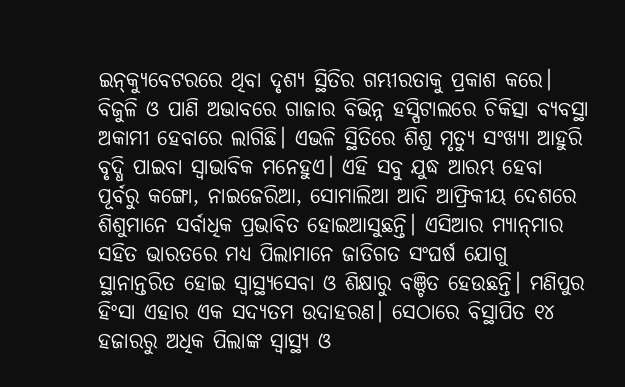ଇନ୍‌କ୍ୟୁବେଟରରେ ଥିବା ଦୃଶ୍ୟ ସ୍ଥିତିର ଗମ୍ଭୀରତାକୁ ପ୍ରକାଶ କରେ। ବିଜୁଳି ଓ ପାଣି ଅଭାବରେ ଗାଜାର ବିଭିନ୍ନ ହସ୍ପିଟାଲରେ ଚିକିତ୍ସା ବ୍ୟବସ୍ଥା ଅକାମୀ ହେବାରେ ଲାଗିଛି। ଏଭଳି ସ୍ଥିତିରେ ଶିଶୁ ମୃତ୍ୟୁ ସଂଖ୍ୟା ଆହୁରି ବୃଦ୍ଧି ପାଇବା ସ୍ବାଭାବିକ ମନେହୁଏ। ଏହି ସବୁ ଯୁଦ୍ଧ ଆରମ୍ଭ ହେବା ପୂର୍ବରୁ କଙ୍ଗୋ, ନାଇଜେରିଆ, ସୋମାଲିଆ ଆଦି ଆଫ୍ରିକୀୟ ଦେଶରେ ଶିଶୁମାନେ ସର୍ବାଧିକ ପ୍ରଭାବିତ ହୋଇଆସୁଛନ୍ତି। ଏସିଆର ମ୍ୟାନ୍‌ମାର ସହିତ ଭାରତରେ ମଧ୍ୟ ପିଲାମାନେ ଜାତିଗତ ସଂଘର୍ଷ ଯୋଗୁ ସ୍ଥାନାନ୍ତରିତ ହୋଇ ସ୍ବାସ୍ଥ୍ୟସେବା ଓ ଶିକ୍ଷାରୁ ବଞ୍ଚିତ ହେଉଛନ୍ତି। ମଣିପୁର ହିଂସା ଏହାର ଏକ ସଦ୍ୟତମ ଉଦାହରଣ। ସେଠାରେ ବିସ୍ଥାପିତ ୧୪ ହଜାରରୁ ଅଧିକ ପିଲାଙ୍କ ସ୍ବାସ୍ଥ୍ୟ ଓ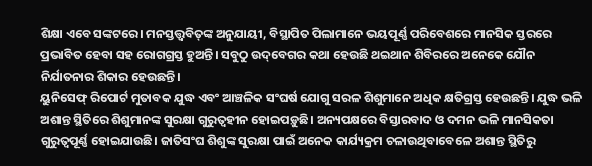ଶିକ୍ଷା ଏବେ ସଙ୍କଟରେ। ମନସ୍ତତ୍ତ୍ୱବିତ୍‌ଙ୍କ ଅନୁଯାୟୀ, ବିସ୍ଥାପିତ ପିଲାମାନେ ଭୟପୂର୍ଣ୍ଣ ପରିବେଶରେ ମାନସିକ ସ୍ତରରେ ପ୍ରଭାବିତ ହେବା ସହ ରୋଗଗ୍ରସ୍ତ ହୁଅନ୍ତି। ସବୁଠୁ ଉଦ୍‌ବେଗର କଥା ହେଉଛି ଥଇଥାନ ଶିବିରରେ ଅନେକେ ଯୌନ ନିର୍ଯାତନାର ଶିକାର ହେଉଛନ୍ତି।
ୟୁନିସେଫ୍‌ ରିପୋର୍ଟ ମୁତାବକ ଯୁଦ୍ଧ ଏବଂ ଆଞ୍ଚଳିକ ସଂଘର୍ଷ ଯୋଗୁ ସରଳ ଶିଶୁମାନେ ଅଧିକ କ୍ଷତିଗ୍ରସ୍ତ ହେଉଛନ୍ତି। ଯୁଦ୍ଧ ଭଳି ଅଶାନ୍ତ ସ୍ଥିତିରେ ଶିଶୁମାନଙ୍କ ସୁରକ୍ଷା ଗୁରୁତ୍ୱହୀନ ହୋଇପଡ଼ୁଛି। ଅନ୍ୟପକ୍ଷରେ ବିସ୍ତାରବାଦ ଓ ଦମନ ଭଳି ମାନସିକତା ଗୁରୁତ୍ୱପୂର୍ଣ୍ଣ ହୋଇଯାଉଛି। ଜାତିସଂଘ ଶିଶୁଙ୍କ ସୁରକ୍ଷା ପାଇଁ ଅନେକ କାର୍ଯ୍ୟକ୍ରମ ଚଳାଉଥିବାବେଳେ ଅଶାନ୍ତ ସ୍ଥିତିରୁ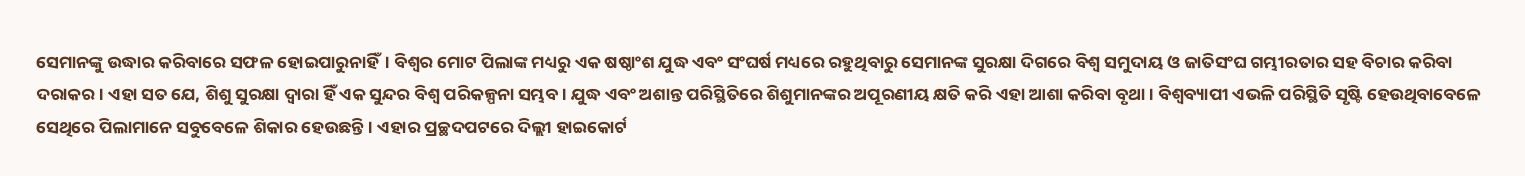ସେମାନଙ୍କୁ ଉଦ୍ଧାର କରିବାରେ ସଫଳ ହୋଇପାରୁନାହିଁ। ବିଶ୍ୱର ମୋଟ ପିଲାଙ୍କ ମଧ୍ୟରୁ ଏକ ଷଷ୍ଠାଂଶ ଯୁଦ୍ଧ ଏବଂ ସଂଘର୍ଷ ମଧ୍ୟରେ ରହୁଥିବାରୁ ସେମାନଙ୍କ ସୁରକ୍ଷା ଦିଗରେ ବିଶ୍ୱ ସମୁଦାୟ ଓ ଜାତିସଂଘ ଗମ୍ଭୀରତାର ସହ ବିଚାର କରିବା ଦରାକର। ଏହା ସତ ଯେ, ଶିଶୁ ସୁରକ୍ଷା ଦ୍ୱାରା ହିଁ ଏକ ସୁନ୍ଦର ବିଶ୍ୱ ପରିକଳ୍ପନା ସମ୍ଭବ। ଯୁଦ୍ଧ ଏବଂ ଅଶାନ୍ତ ପରିସ୍ଥିତିରେ ଶିଶୁମାନଙ୍କର ଅପୂରଣୀୟ କ୍ଷତି କରି ଏହା ଆଶା କରିବା ବୃଥା। ବିଶ୍ୱବ୍ୟାପୀ ଏଭଳି ପରିସ୍ଥିତି ସୃଷ୍ଟି ହେଉଥିବାବେଳେ ସେଥିରେ ପିଲାମାନେ ସବୁବେଳେ ଶିକାର ହେଉଛନ୍ତି। ଏହାର ପ୍ରଚ୍ଛଦପଟରେ ଦିଲ୍ଲୀ ହାଇକୋର୍ଟ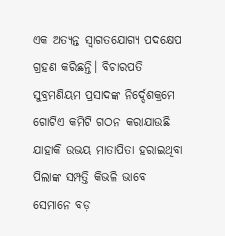ଏକ ଅତ୍ୟନ୍ତ ସ୍ବାଗତଯୋଗ୍ୟ ପଦକ୍ଷେପ ଗ୍ରହଣ କରିଛନ୍ତି। ବିଚାରପତି ସୁବ୍ରମଣିୟମ ପ୍ରସାଦଙ୍କ ନିର୍ଦ୍ଦେଶକ୍ରମେ ଗୋଟିଏ କମିଟି ଗଠନ କରାଯାଉଛି ଯାହାକି ଉଭୟ ମାତାପିତା ହରାଇଥିବା ପିଲାଙ୍କ ସମ୍ପତ୍ତି କିଭଳି ଭାବେ ସେମାନେ ବଡ଼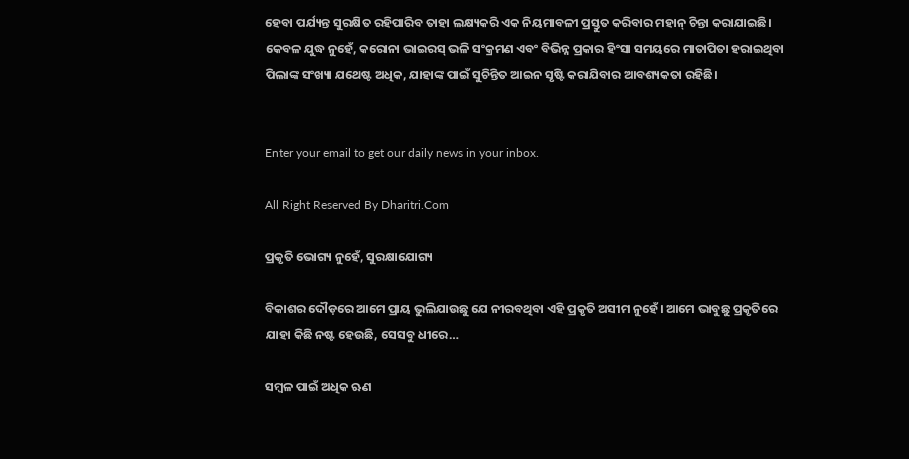ହେବା ପର୍ଯ୍ୟନ୍ତ ସୁରକ୍ଷିତ ରହିପାରିବ ତାହା ଲକ୍ଷ୍ୟକରି ଏକ ନିୟମାବଳୀ ପ୍ରସ୍ତୁତ କରିବାର ମହାନ୍‌ ଚିନ୍ତା କରାଯାଇଛି। କେବଳ ଯୁଦ୍ଧ ନୁହେଁ, କରୋନା ଭାଇରସ୍‌ ଭଳି ସଂକ୍ରମଣ ଏବଂ ବିଭିନ୍ନ ପ୍ରକାର ହିଂସା ସମୟରେ ମାତାପିତା ହରାଇଥିବା ପିଲାଙ୍କ ସଂଖ୍ୟା ଯଥେଷ୍ଟ ଅଧିକ, ଯାହାଙ୍କ ପାଇଁ ସୁଚିନ୍ତିତ ଆଇନ ସୃଷ୍ଟି କରାଯିବାର ଆବଶ୍ୟକତା ରହିଛି।


Enter your email to get our daily news in your inbox.

All Right Reserved By Dharitri.Com

ପ୍ରକୃତି ଭୋଗ୍ୟ ନୁହେଁ, ସୁରକ୍ଷାଯୋଗ୍ୟ

ବିକାଶର ଦୌଡ଼ରେ ଆମେ ପ୍ରାୟ ଭୁଲିଯାଉଛୁ ଯେ ନୀରବଥିବା ଏହି ପ୍ରକୃତି ଅସୀମ ନୁହେଁ। ଆମେ ଭାବୁଛୁ ପ୍ରକୃତିରେ ଯାହା କିଛି ନଷ୍ଟ ହେଉଛି, ସେସବୁ ଧୀରେ…

ସମ୍ବଳ ପାଇଁ ଅଧିକ ଋଣ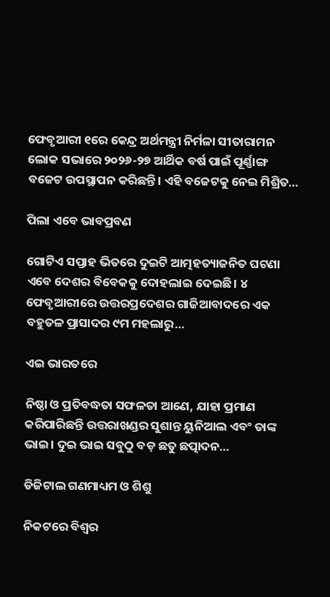ଫେବୃଆରୀ ୧ରେ କେନ୍ଦ୍ର ଅର୍ଥମନ୍ତ୍ରୀ ନିର୍ମଳା ସୀତାରାମନ ଲୋକ ସଭାରେ ୨୦୨୬-୨୭ ଆର୍ଥିକ ବର୍ଷ ପାଇଁ ପୂର୍ଣ୍ଣାଙ୍ଗ ବଜେଟ ଉପସ୍ଥାପନ କରିଛନ୍ତି। ଏହି ବଜେଟକୁ ନେଇ ମିଶ୍ରିତ…

ପିଲା ଏବେ ଭାବପ୍ରବଣ

ଗୋଟିଏ ସପ୍ତାହ ଭିତରେ ଦୁଇଟି ଆତ୍ମହତ୍ୟାଜନିତ ଘଟଣା ଏବେ ଦେଶର ବିବେକକୁ ଦୋହଲାଇ ଦେଇଛି। ୪ ଫେବୃଆରୀରେ ଉତ୍ତରପ୍ରଦେଶର ଗାଜିଆବାଦରେ ଏକ ବହୁତଳ ପ୍ରାସାଦର ୯ମ ମହଲାରୁ…

ଏଇ ଭାରତରେ

ନିଷ୍ଠା ଓ ପ୍ରତିବଦ୍ଧତା ସଫଳତା ଆଣେ, ଯାହା ପ୍ରମାଣ କରିପାରିଛନ୍ତି ଉତ୍ତରାଖଣ୍ଡର ସୁଶାନ୍ତ ୟୁନିଆଲ ଏବଂ ତାଙ୍କ ଭାଇ। ଦୁଇ ଭାଇ ସବୁଠୁ ବଡ଼ ଛତୁ ଛତ୍ପାଦନ…

ଡିଜିଟାଲ ଗଣମାଧ୍ୟମ ଓ ଶିଶୁ

ନିକଟରେ ବିଶ୍ୱର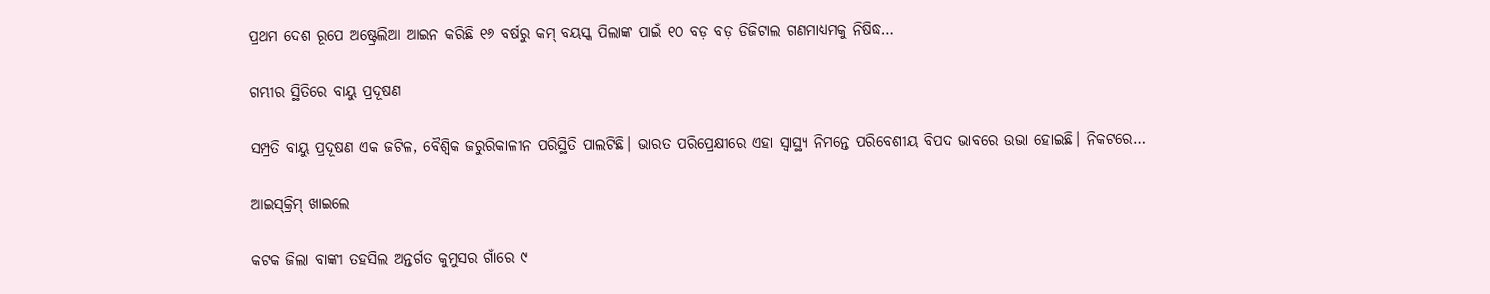ପ୍ରଥମ ଦେଶ ରୂପେ ଅଷ୍ଟ୍ରେଲିଆ ଆଇନ କରିଛି ୧୬ ବର୍ଷରୁ କମ୍‌ ବୟସ୍କ ପିଲାଙ୍କ ପାଇଁ ୧୦ ବଡ଼ ବଡ଼ ଡିଜିଟାଲ ଗଣମାଧ୍ୟମକୁ ନିଷିଦ୍ଧ…

ଗମ୍ଭୀର ସ୍ଥିତିରେ ବାୟୁ ପ୍ରଦୂଷଣ

ସମ୍ପ୍ରତି ବାୟୁ ପ୍ରଦୂଷଣ ଏକ ଜଟିଳ, ବୈଶ୍ୱିକ ଜରୁରିକାଳୀନ ପରିସ୍ଥିତି ପାଲଟିଛି। ଭାରତ ପରିପ୍ରେକ୍ଷୀରେ ଏହା ସ୍ବାସ୍ଥ୍ୟ ନିମନ୍ତେ ପରିବେଶୀୟ ବିପଦ ଭାବରେ ଉଭା ହୋଇଛି। ନିକଟରେ…

ଆଇସ୍‌କ୍ରିମ୍‌ ଖାଇଲେ

କଟକ ଜିଲା ବାଙ୍କୀ ତହସିଲ ଅନ୍ତର୍ଗତ କୁମୁସର ଗାଁରେ ୯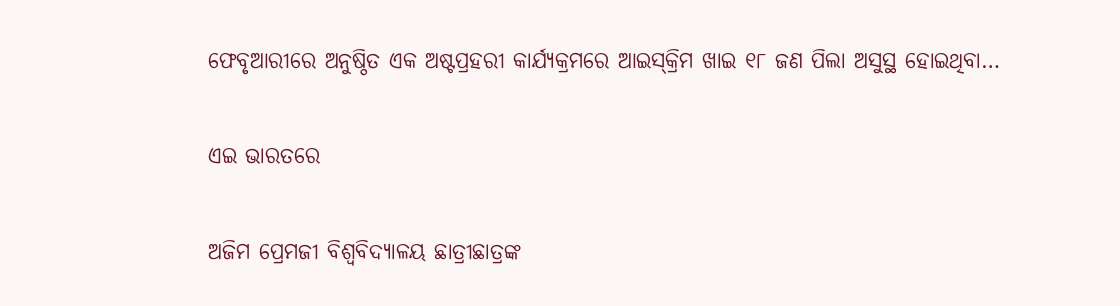ଫେବୃଆରୀରେ ଅନୁଷ୍ଠିତ ଏକ ଅଷ୍ଟପ୍ରହରୀ କାର୍ଯ୍ୟକ୍ରମରେ ଆଇସ୍‌କ୍ରିମ ଖାଇ ୧୮ ଜଣ ପିଲା ଅସୁସ୍ଥ ହୋଇଥିବା…

ଏଇ ଭାରତରେ

ଅଜିମ ପ୍ରେମଜୀ ବିଶ୍ୱବିଦ୍ୟାଳୟ ଛାତ୍ରୀଛାତ୍ରଙ୍କ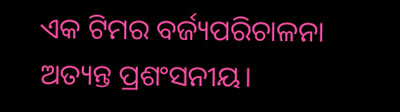ଏକ ଟିମର ବର୍ଜ୍ୟପରିଚାଳନା ଅତ୍ୟନ୍ତ ପ୍ରଶଂସନୀୟ।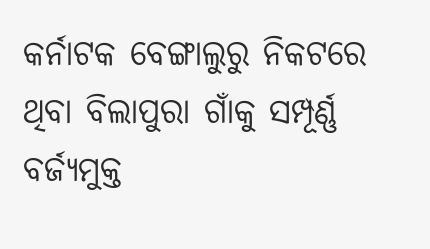କର୍ନାଟକ ବେଙ୍ଗାଲୁରୁ ନିକଟରେ ଥିବା ବିଲାପୁରା ଗାଁକୁ ସମ୍ପୂର୍ଣ୍ଣ ବର୍ଜ୍ୟମୁକ୍ତ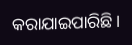କରାଯାଇପାରିଛି।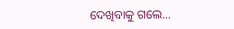ଦେଖିବାକୁ ଗଲେ…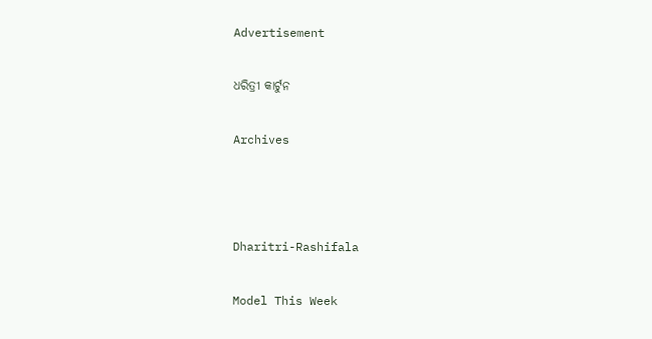Advertisement

ଧରିତ୍ରୀ କାର୍ଟୁନ

Archives



Dharitri-Rashifala

Model This Week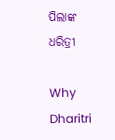ପିଲାଙ୍କ ଧରିତ୍ରୀ

Why Dharitri